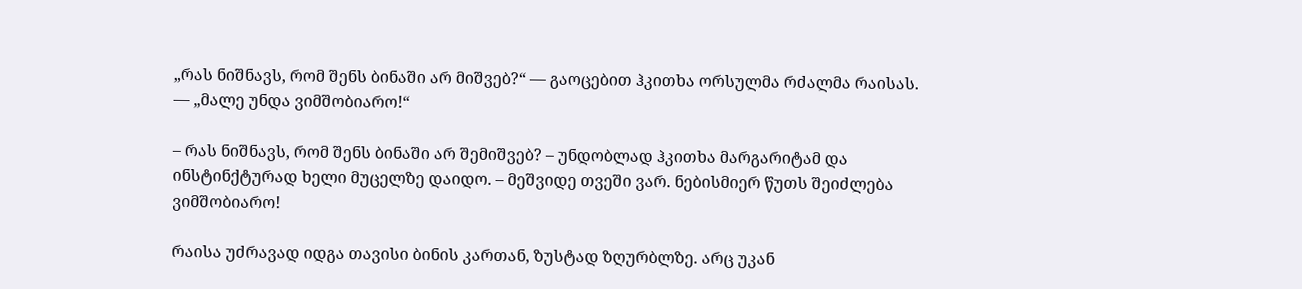„რას ნიშნავს, რომ შენს ბინაში არ მიშვებ?“ — გაოცებით ჰკითხა ორსულმა რძალმა რაისას. — „მალე უნდა ვიმშობიარო!“

– რას ნიშნავს, რომ შენს ბინაში არ შემიშვებ? – უნდობლად ჰკითხა მარგარიტამ და ინსტინქტურად ხელი მუცელზე დაიდო. – მეშვიდე თვეში ვარ. ნებისმიერ წუთს შეიძლება ვიმშობიარო!

რაისა უძრავად იდგა თავისი ბინის კართან, ზუსტად ზღურბლზე. არც უკან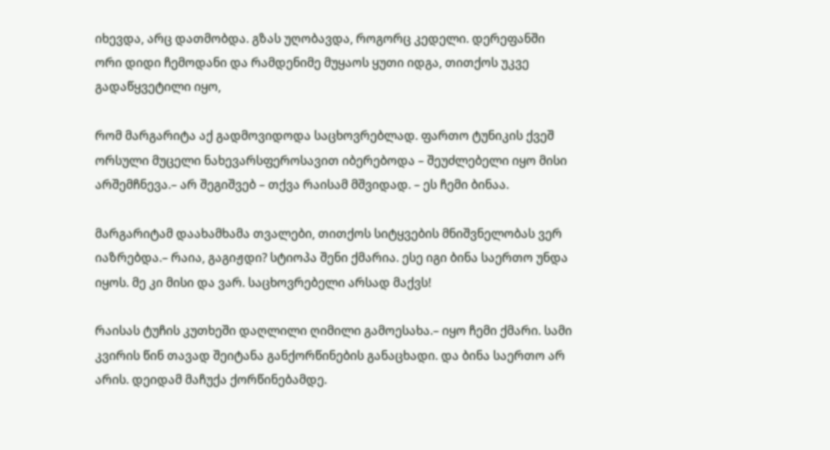იხევდა, არც დათმობდა. გზას უღობავდა, როგორც კედელი. დერეფანში ორი დიდი ჩემოდანი და რამდენიმე მუყაოს ყუთი იდგა, თითქოს უკვე გადაწყვეტილი იყო,

რომ მარგარიტა აქ გადმოვიდოდა საცხოვრებლად. ფართო ტუნიკის ქვეშ ორსული მუცელი ნახევარსფეროსავით იბერებოდა – შეუძლებელი იყო მისი არშემჩნევა.– არ შეგიშვებ – თქვა რაისამ მშვიდად. – ეს ჩემი ბინაა.

მარგარიტამ დაახამხამა თვალები, თითქოს სიტყვების მნიშვნელობას ვერ იაზრებდა.– რაია, გაგიჟდი? სტიოპა შენი ქმარია. ესე იგი ბინა საერთო უნდა იყოს. მე კი მისი და ვარ. საცხოვრებელი არსად მაქვს!

რაისას ტუჩის კუთხეში დაღლილი ღიმილი გამოესახა.– იყო ჩემი ქმარი. სამი კვირის წინ თავად შეიტანა განქორწინების განაცხადი. და ბინა საერთო არ არის. დეიდამ მაჩუქა ქორწინებამდე.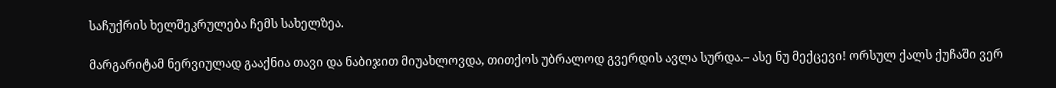საჩუქრის ხელშეკრულება ჩემს სახელზეა.

მარგარიტამ ნერვიულად გააქნია თავი და ნაბიჯით მიუახლოვდა, თითქოს უბრალოდ გვერდის ავლა სურდა.– ასე ნუ მექცევი! ორსულ ქალს ქუჩაში ვერ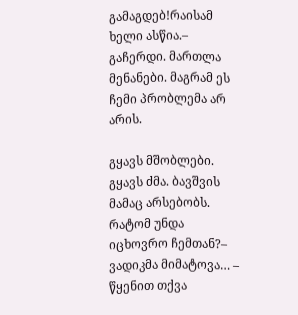გამაგდებ!რაისამ ხელი ასწია.– გაჩერდი. მართლა მენანები. მაგრამ ეს ჩემი პრობლემა არ არის.

გყავს მშობლები. გყავს ძმა. ბავშვის მამაც არსებობს. რატომ უნდა იცხოვრო ჩემთან?– ვადიკმა მიმატოვა… – წყენით თქვა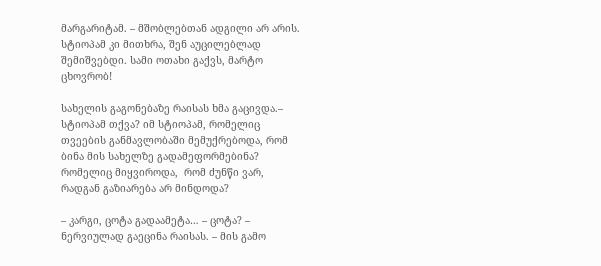მარგარიტამ. – მშობლებთან ადგილი არ არის. სტიოპამ კი მითხრა, შენ აუცილებლად შემიშვებდი. სამი ოთახი გაქვს, მარტო ცხოვრობ!

სახელის გაგონებაზე რაისას ხმა გაცივდა.– სტიოპამ თქვა? იმ სტიოპამ, რომელიც თვეების განმავლობაში მემუქრებოდა, რომ ბინა მის სახელზე გადამეფორმებინა? რომელიც მიყვიროდა,  რომ ძუნწი ვარ, რადგან გაზიარება არ მინდოდა?

– კარგი, ცოტა გადაამეტა… – ცოტა? – ნერვიულად გაეცინა რაისას. – მის გამო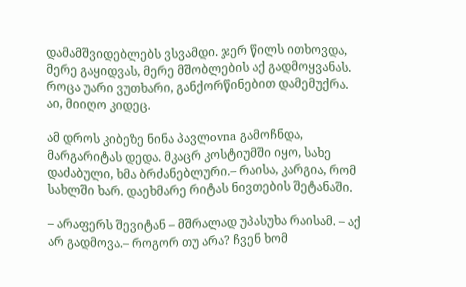დამამშვიდებლებს ვსვამდი. ჯერ წილს ითხოვდა, მერე გაყიდვას, მერე მშობლების აქ გადმოყვანას. როცა უარი ვუთხარი, განქორწინებით დამემუქრა. აი, მიიღო კიდეც.

ამ დროს კიბეზე ნინა პავლovna გამოჩნდა, მარგარიტას დედა. მკაცრ კოსტიუმში იყო, სახე დაძაბული, ხმა ბრძანებლური.– რაისა, კარგია, რომ სახლში ხარ. დაეხმარე რიტას ნივთების შეტანაში.

– არაფერს შევიტან – მშრალად უპასუხა რაისამ. – აქ არ გადმოვა.– როგორ თუ არა? ჩვენ ხომ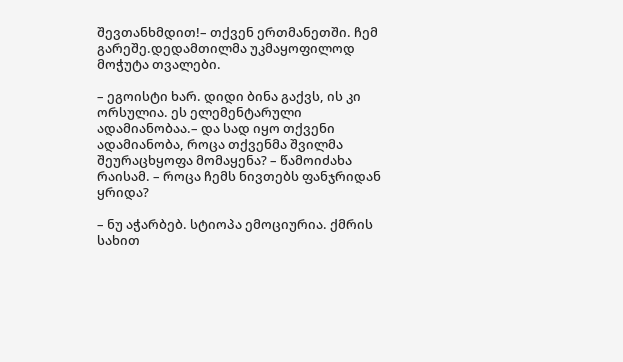შევთანხმდით!– თქვენ ერთმანეთში. ჩემ გარეშე.დედამთილმა უკმაყოფილოდ მოჭუტა თვალები.

– ეგოისტი ხარ. დიდი ბინა გაქვს, ის კი ორსულია. ეს ელემენტარული ადამიანობაა.– და სად იყო თქვენი ადამიანობა, როცა თქვენმა შვილმა შეურაცხყოფა მომაყენა? – წამოიძახა რაისამ. – როცა ჩემს ნივთებს ფანჯრიდან ყრიდა?

– ნუ აჭარბებ. სტიოპა ემოციურია. ქმრის სახით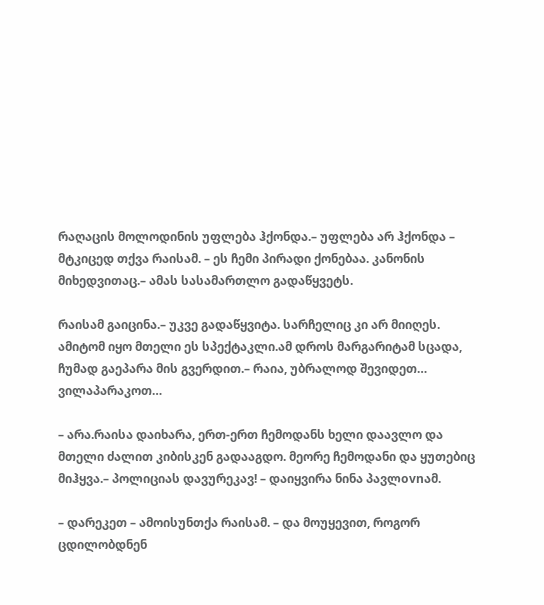რაღაცის მოლოდინის უფლება ჰქონდა.– უფლება არ ჰქონდა – მტკიცედ თქვა რაისამ. – ეს ჩემი პირადი ქონებაა. კანონის მიხედვითაც.– ამას სასამართლო გადაწყვეტს.

რაისამ გაიცინა.– უკვე გადაწყვიტა. სარჩელიც კი არ მიიღეს. ამიტომ იყო მთელი ეს სპექტაკლი.ამ დროს მარგარიტამ სცადა, ჩუმად გაეპარა მის გვერდით.– რაია, უბრალოდ შევიდეთ… ვილაპარაკოთ…

– არა.რაისა დაიხარა, ერთ-ერთ ჩემოდანს ხელი დაავლო და მთელი ძალით კიბისკენ გადააგდო. მეორე ჩემოდანი და ყუთებიც მიჰყვა.– პოლიციას დავურეკავ! – დაიყვირა ნინა პავლovnამ.

– დარეკეთ – ამოისუნთქა რაისამ. – და მოუყევით, როგორ ცდილობდნენ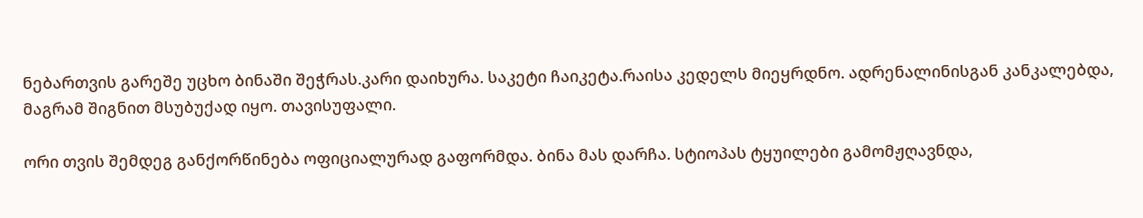ნებართვის გარეშე უცხო ბინაში შეჭრას.კარი დაიხურა. საკეტი ჩაიკეტა.რაისა კედელს მიეყრდნო. ადრენალინისგან კანკალებდა, მაგრამ შიგნით მსუბუქად იყო. თავისუფალი.

ორი თვის შემდეგ განქორწინება ოფიციალურად გაფორმდა. ბინა მას დარჩა. სტიოპას ტყუილები გამომჟღავნდა,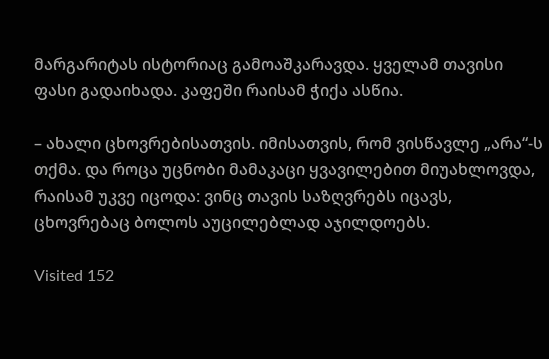მარგარიტას ისტორიაც გამოაშკარავდა. ყველამ თავისი ფასი გადაიხადა. კაფეში რაისამ ჭიქა ასწია.

– ახალი ცხოვრებისათვის. იმისათვის, რომ ვისწავლე „არა“-ს თქმა. და როცა უცნობი მამაკაცი ყვავილებით მიუახლოვდა, რაისამ უკვე იცოდა: ვინც თავის საზღვრებს იცავს, ცხოვრებაც ბოლოს აუცილებლად აჯილდოებს.

Visited 152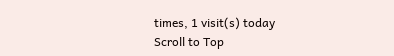times, 1 visit(s) today
Scroll to Top